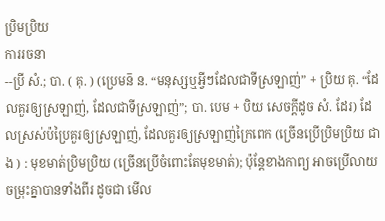ប្រិមប្រិយ
ការរចនា
--ប្រី សំ.; បា. ( គុ. ) (ប្រេមន៑ ន. “មនុស្សឬអ្វីៗដែលជាទីស្រឡាញ់” + ប្រិយ គុ. “ដែលគួរឲ្យស្រឡាញ់, ដែលជាទីស្រឡាញ់”; បា. បេម + បិយ សេចក្ដីដូច សំ. ដែរ) ដែលស្រស់ប៉ប្រៃគួរឲ្យស្រឡាញ់, ដែលគួរឲ្យស្រឡាញ់ក្រៃពេក (ច្រើនប្រើប្រិមប្រិយ ជាង ) : មុខមាត់ប្រិមប្រិយ (ច្រើនប្រើចំពោះតែមុខមាត់); ប៉ុន្តែខាងកាព្យ អាចប្រើលាយចម្រុះគ្នាបានទាំងពីរ ដូចជា មើល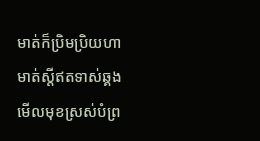មាត់ក៏ប្រិមប្រិយហាមាត់ស្ដីឥតទាស់ឆ្គង មើលមុខស្រស់បំព្រ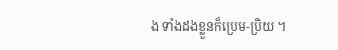ង ទាំងដងខ្លួនក៏ប្រេម-ប្រិយ ។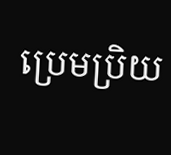ប្រេមប្រិយ